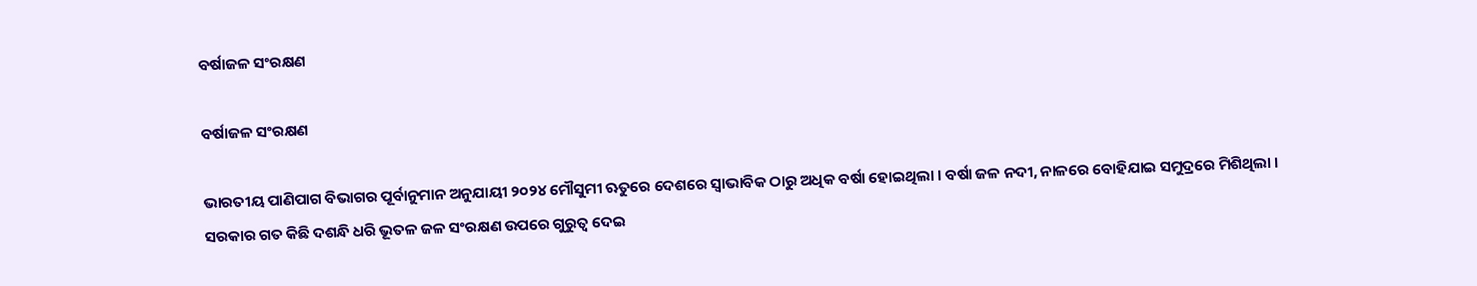ବର୍ଷାଜଳ ସଂରକ୍ଷଣ

ବର୍ଷାଜଳ ସଂରକ୍ଷଣ

ଭାରତୀୟ ପାଣିପାଗ ବିଭାଗର ପୂର୍ବାନୁମାନ ଅନୁଯାୟୀ ୨୦୨୪ ମୌସୁମୀ ଋତୁରେ ଦେଶରେ ସ୍ୱାଭାବିକ ଠାରୁ ଅଧିକ ବର୍ଷା ହୋଇଥିଲା । ବର୍ଷା ଜଳ ନଦୀ, ନାଳରେ ବୋହିଯାଇ ସମୁଦ୍ରରେ ମିଶିଥିଲା । ସରକାର ଗତ କିଛି ଦଶନ୍ଧି ଧରି ଭୂତଳ ଜଳ ସଂରକ୍ଷଣ ଉପରେ ଗୁରୁତ୍ୱ ଦେଇ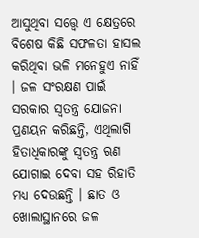ଆସୁଥିବା ସତ୍ତ୍ୱେ ଏ କ୍ଷେତ୍ରରେ ବିଶେଷ କିଛି ସଫଳତା ହାସଲ କରିଥିବା ଭଳି ମନେହୁଏ ନାହିଁ । ଜଳ ସଂରକ୍ଷଣ ପାଇଁ ସରକାର ସ୍ୱତନ୍ତ୍ର ଯୋଜନା ପ୍ରଣୟନ କରିଛନ୍ତି, ଏଥିଲାଗି ହିତାଧିକାରଙ୍କୁ ସ୍ୱତନ୍ତ୍ର ଋଣ ଯୋଗାଇ ଦେବା ସହ ରିହାତି ମଧ୍ୟ ଦେଉଛନ୍ତି । ଛାତ ଓ ଖୋଲାସ୍ଥାନରେ ଜଳ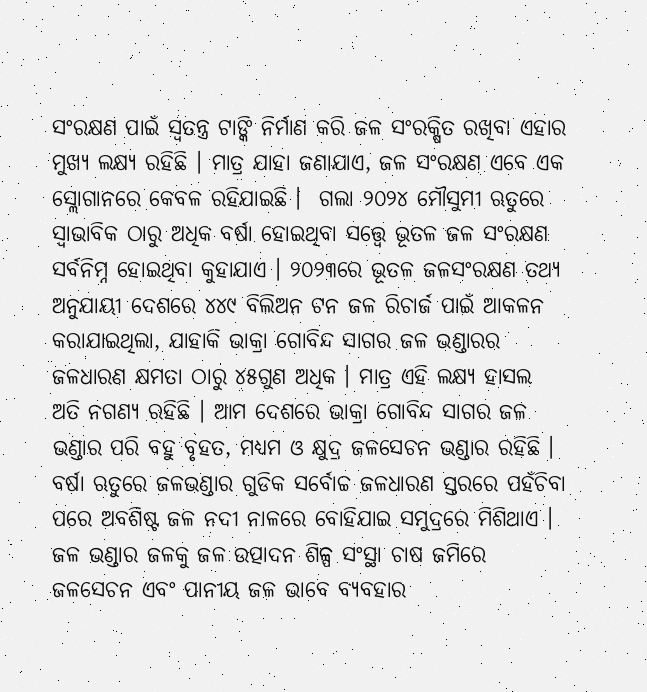ସଂରକ୍ଷଣ ପାଇଁ ସ୍ୱତନ୍ତ୍ର ଟାଙ୍କି ନିର୍ମାଣ କରି ଜଳ ସଂରକ୍ଷିତ ରଖିବା ଏହାର ମୁଖ୍ୟ ଲକ୍ଷ୍ୟ ରହିଛି । ମାତ୍ର ଯାହା ଜଣାଯାଏ, ଜଳ ସଂରକ୍ଷଣ ଏବେ ଏକ ସ୍ଲୋଗାନରେ କେବଳ ରହିଯାଇଛି ।  ଗଲା ୨୦୨୪ ମୌସୁମୀ ଋତୁରେ ସ୍ୱାଭାବିକ ଠାରୁ ଅଧିକ ବର୍ଷା ହୋଇଥିବା ସତ୍ତ୍ୱେ ଭୂତଳ ଜଳ ସଂରକ୍ଷଣ ସର୍ବନିମ୍ନ ହୋଇଥିବା କୁହାଯାଏ । ୨୦୨୩ରେ ଭୂତଳ ଜଳସଂରକ୍ଷଣ ତଥ୍ୟ ଅନୁଯାୟୀ ଦେଶରେ ୪୪୯ ବିଲିଅନ ଟନ ଜଳ ରିଚାର୍ଜ ପାଇଁ ଆକଳନ କରାଯାଇଥିଲା, ଯାହାକି ଭାକ୍ରା ଗୋବିନ୍ଦ ସାଗର ଜଳ ଭଣ୍ଡାରର ଜଳଧାରଣ କ୍ଷମତା ଠାରୁ ୪୫ଗୁଣ ଅଧିକ । ମାତ୍ର ଏହି ଲକ୍ଷ୍ୟ ହାସଲ ଅତି ନଗଣ୍ୟ ରହିଛି । ଆମ ଦେଶରେ ଭାକ୍ରା ଗୋବିନ୍ଦ ସାଗର ଜଳ ଭଣ୍ଡାର ପରି ବହୁ ବୃହତ, ମଧ୍ୟମ ଓ କ୍ଷୁଦ୍ର ଜଳସେଚନ ଭଣ୍ଡାର ରହିଛି ।  ବର୍ଷା ଋତୁରେ ଜଳଭଣ୍ଡାର ଗୁଡିକ ସର୍ବୋଚ୍ଚ ଜଳଧାରଣ ସ୍ତରରେ ପହଁଚିବା ପରେ ଅବଶିଷ୍ଟ ଜଳ ନଦୀ ନାଳରେ ବୋହିଯାଇ ସମୁଦ୍ରରେ ମିଶିଥାଏ ।  ଜଳ ଭଣ୍ଡାର ଜଳକୁ ଜଳ ଉତ୍ପାଦନ ଶିଳ୍ପ ସଂସ୍ଥା ଚାଷ ଜମିରେ ଜଳସେଚନ ଏବଂ ପାନୀୟ ଜଳ ଭାବେ ବ୍ୟବହାର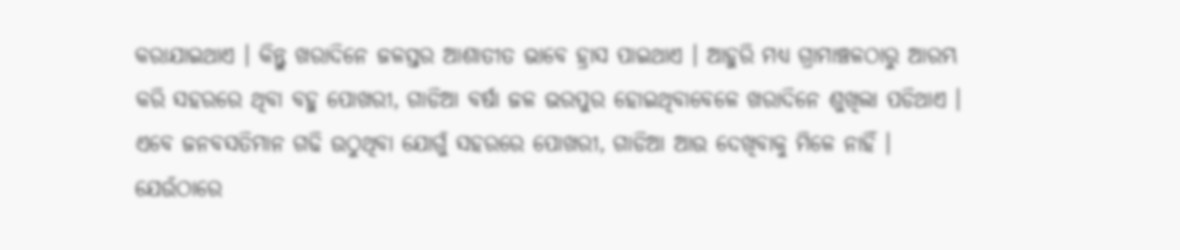କରାଯାଇଥାଏ । କିନ୍ତୁ ଖରାଦିନେ ଜଳସ୍ତର ଆଶାତୀତ ଭାବେ ହ୍ରାସ ପାଇଥାଏ । ଆହୁରି ମଧ୍ୟ ଗ୍ରାମାଞ୍ଚଳଠାରୁ ଆରମ୍ଭ କରି ସହରରେ ଥିବା ବହୁ ପୋଖରୀ, ଗାଡିଆ ବର୍ଷା ଜଳ ଭରପୁର ହୋଇଥିବାବେଳେ ଖରାଦିନେ ଶୁଖିଲା ପଡିଥାଏ । ଏବେ ଜନବସତିମାନ ଗଢି ଉଠୁଥିବା ଯୋଗୁଁ ସହରରେ ପୋଖରୀ, ଗାଡିଆ ଆଉ ଦେଖିବାକୁ ମିଳେ ନାହିଁ । ଯେଉଁଠାରେ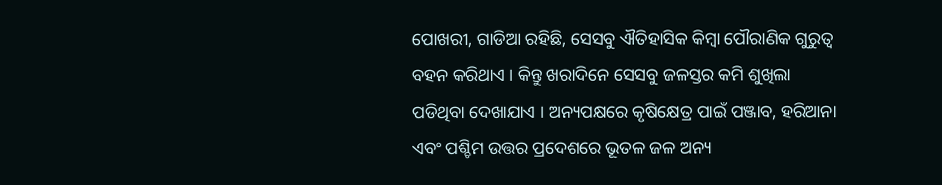ପୋଖରୀ, ଗାଡିଆ ରହିଛି, ସେସବୁ ଐତିହାସିକ କିମ୍ବା ପୌରାଣିକ ଗୁରୁତ୍ୱ ବହନ କରିଥାଏ । କିନ୍ତୁ ଖରାଦିନେ ସେସବୁ ଜଳସ୍ତର କମି ଶୁଖିଲା ପଡିଥିବା ଦେଖାଯାଏ । ଅନ୍ୟପକ୍ଷରେ କୃଷିକ୍ଷେତ୍ର ପାଇଁ ପଞ୍ଜାବ, ହରିଆନା ଏବଂ ପଶ୍ଚିମ ଉତ୍ତର ପ୍ରଦେଶରେ ଭୂତଳ ଜଳ ଅନ୍ୟ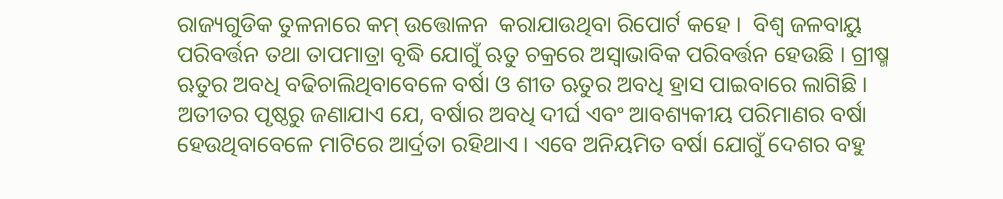ରାଜ୍ୟଗୁଡିକ ତୁଳନାରେ କମ୍ ଉତ୍ତୋଳନ  କରାଯାଉଥିବା ରିପୋର୍ଟ କହେ ।  ବିଶ୍ୱ ଜଳବାୟୁ ପରିବର୍ତ୍ତନ ତଥା ତାପମାତ୍ରା ବୃଦ୍ଧି ଯୋଗୁଁ ଋତୁ ଚକ୍ରରେ ଅସ୍ୱାଭାବିକ ପରିବର୍ତ୍ତନ ହେଉଛି । ଗ୍ରୀଷ୍ମ ଋତୁର ଅବଧି ବଢିଚାଲିଥିବାବେଳେ ବର୍ଷା ଓ ଶୀତ ଋତୁର ଅବଧି ହ୍ରାସ ପାଇବାରେ ଲାଗିଛି । ଅତୀତର ପୃଷ୍ଠରୁ ଜଣାଯାଏ ଯେ, ବର୍ଷାର ଅବଧି ଦୀର୍ଘ ଏବଂ ଆବଶ୍ୟକୀୟ ପରିମାଣର ବର୍ଷା ହେଉଥିବାବେଳେ ମାଟିରେ ଆର୍ଦ୍ରତା ରହିଥାଏ । ଏବେ ଅନିୟମିତ ବର୍ଷା ଯୋଗୁଁ ଦେଶର ବହୁ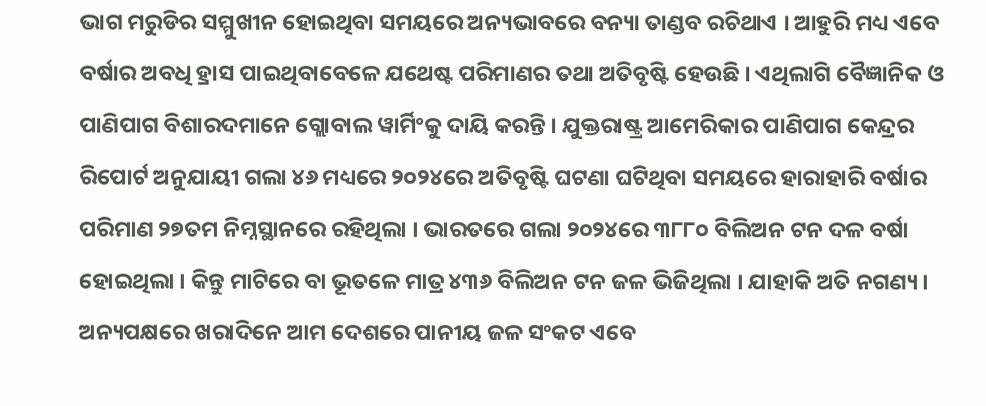ଭାଗ ମରୁଡିର ସମ୍ମୁଖୀନ ହୋଇଥିବା ସମୟରେ ଅନ୍ୟଭାବରେ ବନ୍ୟା ତାଣ୍ଡବ ରଚିଥାଏ । ଆହୁରି ମଧ୍ୟ ଏବେ ବର୍ଷାର ଅବଧି ହ୍ରାସ ପାଇଥିବାବେଳେ ଯଥେଷ୍ଟ ପରିମାଣର ତଥା ଅତିବୃଷ୍ଟି ହେଉଛି । ଏଥିଲାଗି ବୈଜ୍ଞାନିକ ଓ ପାଣିପାଗ ବିଶାରଦମାନେ ଗ୍ଲୋବାଲ ୱାର୍ମିଂକୁ ଦାୟି କରନ୍ତି । ଯୁକ୍ତରାଷ୍ଟ୍ର ଆମେରିକାର ପାଣିପାଗ କେନ୍ଦ୍ରର ରିପୋର୍ଟ ଅନୁଯାୟୀ ଗଲା ୪୬ ମଧ୍ୟରେ ୨୦୨୪ରେ ଅତିବୃଷ୍ଟି ଘଟଣା ଘଟିଥିବା ସମୟରେ ହାରାହାରି ବର୍ଷାର ପରିମାଣ ୨୭ତମ ନିମ୍ନସ୍ଥାନରେ ରହିଥିଲା । ଭାରତରେ ଗଲା ୨୦୨୪ରେ ୩୮୮୦ ବିଲିଅନ ଟନ ଦଳ ବର୍ଷା ହୋଇଥିଲା । କିନ୍ତୁ ମାଟିରେ ବା ଭୂତଳେ ମାତ୍ର ୪୩୬ ବିଲିଅନ ଟନ ଜଳ ଭିଜିଥିଲା । ଯାହାକି ଅତି ନଗଣ୍ୟ ।  ଅନ୍ୟପକ୍ଷରେ ଖରାଦିନେ ଆମ ଦେଶରେ ପାନୀୟ ଜଳ ସଂକଟ ଏବେ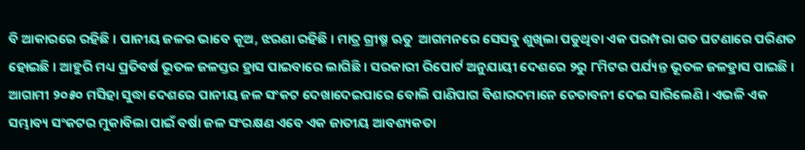ବି ଆକାରରେ ରହିଛି । ପାନୀୟ ଜଳର ଭାବେ କୂଅ, ଝରଣା ରହିଛି । ମାତ୍ର ଗ୍ରୀଷ୍ମ ଋତୁ  ଆଗମନରେ ସେସବୁ ଶୁଖିଲା ପଡୁଥିବା ଏକ ପରମ୍ପରା ଗତ ଘଟଣାରେ ପରିଣତ ହୋଇଛି । ଆହୁରି ମଧ୍ୟ ପ୍ରତିବର୍ଷ ଭୂତଳ ଜଳସ୍ତର ହ୍ରାସ ପାଇବାରେ ଲାଗିଛି । ସରକାରୀ ରିପୋର୍ଟ ଅନୁଯାୟୀ ଦେଶରେ ୨ରୁ ୮ମିଟର ପର୍ଯ୍ୟନ୍ତ ଭୂତଳ ଜଳହ୍ରାସ ପାଇଛି । ଆଗାମୀ ୨୦୫୦ ମସିହା ସୁଦ୍ଧା ଦେଶରେ ପାନୀୟ ଜଳ ସଂକଟ ଦେଖାଦେଇପାରେ ବୋଲି ପାଣିପାଗ ବିଶାରଦମାନେ ଚେତାବନୀ ଦେଇ ସାରିଲେଣି । ଏଭଳି ଏକ ସମ୍ଭାବ୍ୟ ସଂକଟର ମୁକାବିଲା ପାଇଁ ବର୍ଷା ଜଳ ସଂରକ୍ଷଣ ଏବେ ଏକ ଜାତୀୟ ଆବଶ୍ୟକତା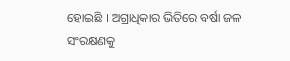ହୋଇଛି । ଅଗ୍ରାଧିକାର ଭିତିରେ ବର୍ଷା ଜଳ ସଂରକ୍ଷଣକୁ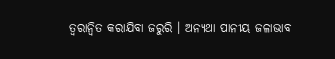ତ୍ୱରାନ୍ୱିତ କରାଯିବା ଜରୁରି । ଅନ୍ୟଥା ପାନୀୟ ଜଳାଭାବ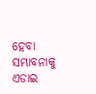ହେବା ସମ୍ଭାବନାକୁ ଏଡାଇ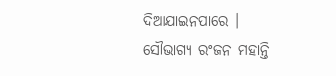ଦିଆଯାଇନପାରେ ।
ସୌଭାଗ୍ୟ ରଂଜନ ମହାନ୍ତି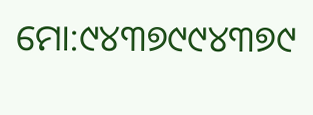ମୋ:୯୪୩୭୯୯୪୩୭୯